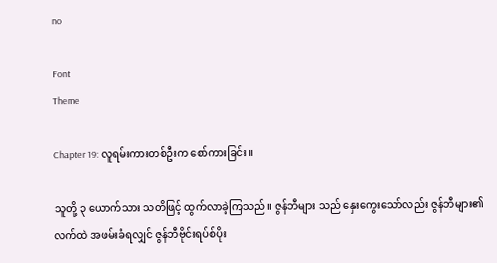no

Font
Theme

Chapter 19: လူရမ်းကားတစ်ဦးက စော်ကားခြင်း။

သူတို့ ၃ ယောက်သား သတိဖြင့် ထွက်လာခဲ့ကြသည်။ ဇွန်ဘီများ သည် နှေးကွေးသော်လည်း ဇွန်ဘီများ၏လက်ထဲ အဖမ်းခံရလျှင် ဇွန်ဘီဗိုင်းရပ်စ်ပိုး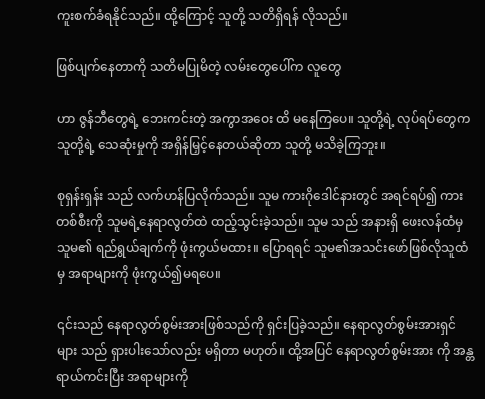ကူးစက်ခံရနိုင်သည်။ ထို့ကြောင့် သူတို့ သတိရှိရန် လိုသည်။

ဖြစ်ပျက်နေတာကို သတိမပြုမိတဲ့ လမ်းတွေပေါ်က လူတွေ

ဟာ ဇွန်ဘီတွေရဲ့ ဘေးကင်းတဲ့ အကွာအဝေး ထိ မနေကြပေ။ သူတို့ရဲ့ လုပ်ရပ်တွေက သူတို့ရဲ့ သေဆုံးမှုကို အရှိန်မြှင့်နေတယ်ဆိုတာ သူတို့ မသိခဲ့ကြဘူး။

စုရှန်းရှန်း သည် လက်ဟန်ပြလိုက်သည်။ သူမ ကားဂိုဒေါင်နားတွင် အရင်ရပ်၍ ကားတစ်စီးကို သူမရဲ့နေရာလွတ်ထဲ ထည့်သွင်းခဲ့သည်။ သူမ သည် အနားရှိ ဖေးလန်ထံမှ သူမ၏ ရည်ရွယ်ချက်ကို ဖုံးကွယ်မထား။ ပြောရရင် သူမ၏အသင်းဖော်ဖြစ်လိုသူထံမှ အရာများကို ဖုံးကွယ်၍မရပေ။

၎င်းသည် နေရာလွတ်စွမ်းအားဖြစ်သည်ကို ရှင်းပြခဲ့သည်။ နေရာလွတ်စွမ်းအားရှင်များ သည် ရှားပါးသော်လည်း မရှိတာ မဟုတ်။ ထို့အပြင် နေရာလွတ်စွမ်းအား ကို အန္တရာယ်ကင်းပြီး အရာများကို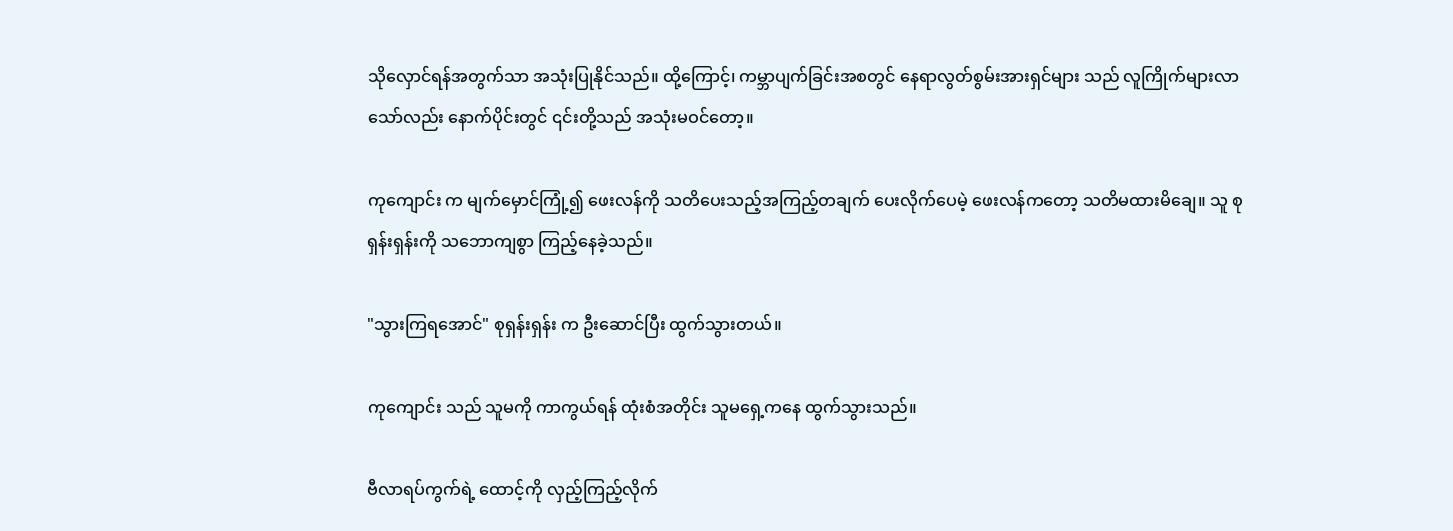သိုလှောင်ရန်အတွက်သာ အသုံးပြုနိုင်သည်။ ထို့ကြောင့်၊ ကမ္ဘာပျက်ခြင်းအစတွင် နေရာလွတ်စွမ်းအားရှင်များ သည် လူကြိုက်များလာသော်လည်း နောက်ပိုင်းတွင် ၎င်းတို့သည် အသုံးမဝင်တော့။

ကုကျောင်း က မျက်မှောင်ကြုံ့၍ ဖေးလန်ကို သတိ‌ပေးသည့်အကြည့်တချက် ပေးလိုက်ပေမဲ့ ဖေးလန်ကတော့ သတိမထားမိချေ။ သူ စုရှန်းရှန်းကို သဘောကျစွာ ကြည့်နေခဲ့သည်။

"သွားကြရအောင်" စုရှန်းရှန်း က ဦးဆောင်ပြီး ထွက်သွားတယ်။

ကုကျောင်း သည် သူမကို ကာကွယ်ရန် ထုံးစံအတိုင်း သူမရှေ့ကနေ ထွက်သွားသည်။

ဗီလာရပ်ကွက်ရဲ့ ထောင့်ကို လှည့်ကြည့်လိုက်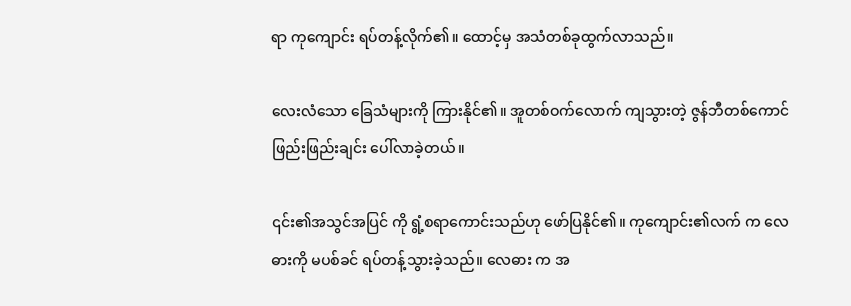ရာ ကုကျောင်း ရပ်တန့်လိုက်၏။ ထောင့်မှ အသံတစ်ခုထွက်လာသည်။

လေးလံသော ခြေသံများကို ကြားနိုင်၏။ အူတစ်ဝက်လောက် ကျသွားတဲ့ ဇွန်ဘီတစ်ကောင် ဖြည်းဖြည်းချင်း ပေါ်လာခဲ့တယ်။

၎င်း၏အသွင်အပြင် ကို ရွံ့စရာကောင်းသည်ဟု ဖော်ပြနိုင်၏။ ကုကျောင်း၏လက် က လေဓားကို မပစ်ခင် ရပ်တန့်သွားခဲ့သည်။ လေဓား က အ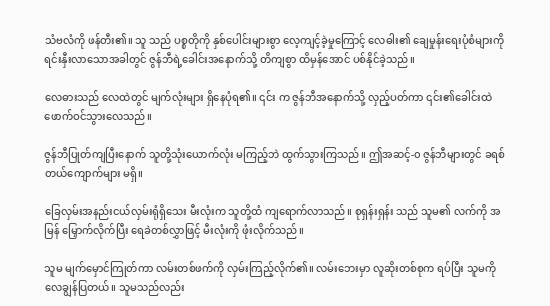သံဗလံကို ဖန်တီး၏။ သူ သည် ပစ္စတိုကို နှစ်ပေါင်းများစွာ လေ့ကျင့်ခဲ့မှုကြောင့် လေဓါး၏ ချေမှုန်းရေးပုံစံများကို ရင်းနှီးလာသောအခါတွင် ဇွန်ဘီရဲ့ခေါင်းအနောက်သို့ တိကျစွာ ထိမှန်အောင် ပစ်နိုင်ခဲ့သည်။

လေဓားသည် လေထဲတွင် မျက်လုံးများ ရှိနေပုံရ၏။ ၎င်း က ဇွန်ဘီအနောက်သို့ လှည့်ပတ်ကာ ၎င်း၏ခေါင်းထဲ ဖောက်ဝင်သွားလေသည်။

ဇွန်ဘီပြုတ်ကျပြီးနောက် သူတို့သုံးယောက်လုံး မကြည့်ဘဲ ထွက်သွားကြသည်။ ဤအဆင့်-၀ ဇွန်ဘီများတွင် ခရစ်တယ်ကျောက်များ မရှိ။

ခြေလှမ်းအနည်းငယ်လှမ်းရုံရှိသေး မီးလုံးက သူတို့ထံ ကျရောက်လာသည်။ စုရှန်းရှန်း သည် သူမ၏ လက်ကို အမြန် မြှောက်လိုက်ပြီး ရေခဲတစ်လွှာဖြင့် မီးလုံးကို ဖုံးလိုက်သည်။

သူမ မျက်မှောင်ကြုတ်ကာ လမ်းတစ်ဖက်ကို လှမ်းကြည့်လိုက်၏။ လမ်းဘေးမှာ လူဆိုးတစ်စုက ရပ်ပြီး သူမကို လေချွန်ပြတယ်။ သူမသည်လည်း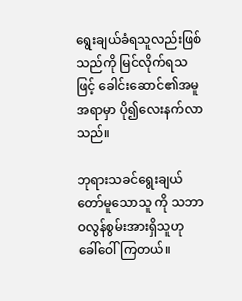ရွေးချယ်ခံရသူလည်းဖြစ်သည်ကို မြင်လိုက်ရသဖြင့် ခေါင်းဆောင်၏အမူအရာမှာ ပို၍လေးနက်လာသည်။

ဘုရားသခင်ရွေးချယ်တော်မူသောသူ ကို သဘာဝလွန်စွမ်းအားရှိသူဟု ခေါ်ဝေါ်ကြတယ်။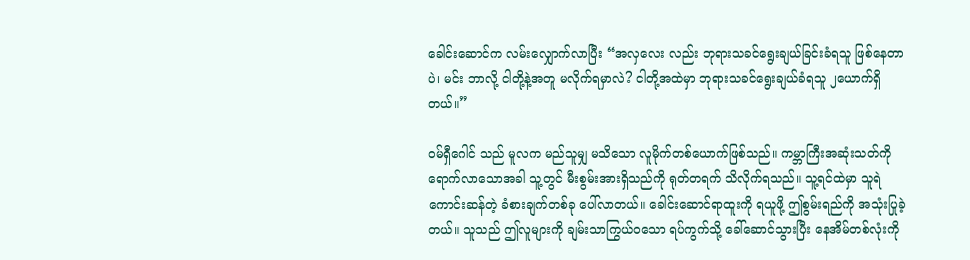ခေါင်းဆောင်က လမ်းလျှောက်လာပြီး “အလှလေး လည်း ဘုရားသခင်ရွေးချယ်ခြင်းခံရသူ ဖြစ်နေတာပဲ၊ မင်း ဘာလို့ ငါတို့နဲ့အတူ မလိုက်ရမှာလဲ? ငါတို့အထဲမှာ ဘုရားသခင်ရွေးချယ်ခံရသူ ၂ယောက်ရှိတယ်။”

ဝမ်ရှီဂေါင် သည် မူလက မည်သူမျှ မသိသော လူမိုက်တစ်ယောက်ဖြစ်သည်။ ကမ္ဘာကြီးအဆုံးသတ်ကို ရောက်လာသောအခါ သူ့တွင် မီးစွမ်းအားရှိသည်ကို ရုတ်တရက် သိလိုက်ရသည်။ သူ့ရင်ထဲမှာ သူရဲကောင်းဆန်တဲ့ ခံစားချက်တစ်ခု ပေါ်လာတယ်။ ခေါင်းဆောင်ရာထူးကို ရယူဖို့ ဤစွမ်းရည်ကို အသုံးပြုခဲ့တယ်။ သူသည် ဤလူများကို ချမ်းသာကြွယ်ဝသော ရပ်ကွက်သို့ ခေါ်ဆောင်သွားပြီး နေအိမ်တစ်လုံးကို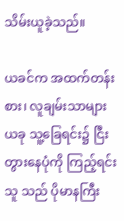သိမ်းယူခဲ့သည်။

ယခင်က အထက်တန်းစား၊ လူချမ်းသာများ ယခု သူ့ခြေရင်း၌ ငြီးတွားနေပုံကို ကြည့်ရင်း သူ သည် ပိုမာနကြီး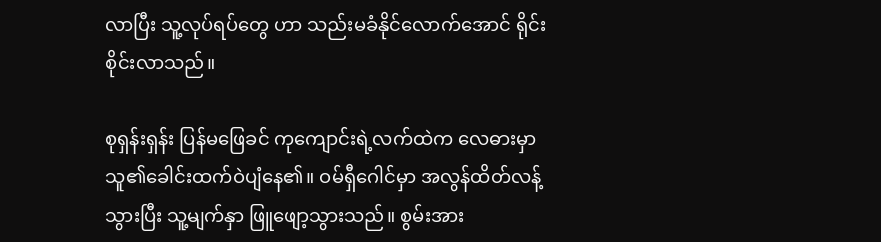လာပြီး သူ့လုပ်ရပ်တွေ ဟာ သည်းမခံနိုင်လောက်အောင် ရိုင်းစိုင်းလာသည်။

စုရှန်းရှန်း ပြန်မဖြေခင် ကုကျောင်းရဲ့လက်ထဲက လေဓားမှာ သူ၏ခေါင်းထက်ဝဲပျံ‌နေ၏။ ဝမ်ရှီဂေါင်မှာ အလွန်ထိတ်လန့်သွားပြီး သူ့မျက်နှာ ဖြူဖျော့သွားသည်။ စွမ်းအား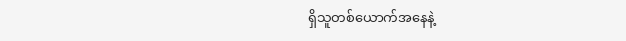ရှိသူတစ်ယောက်အနေနဲ့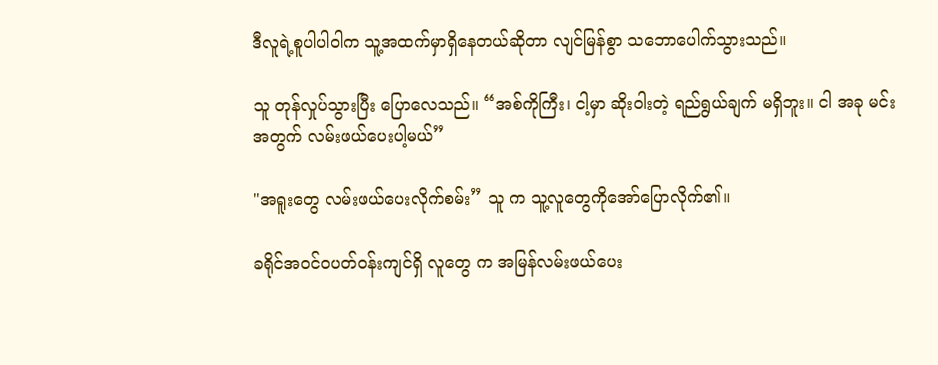ဒီလူရဲ့စူပါပါဝါက သူ့အထက်မှာရှိနေတယ်ဆိုတာ လျင်မြန်စွာ သဘောပေါက်သွားသည်။

သူ တုန်လှုပ်သွားပြီး ပြောလေသည်။ “အစ်ကိုကြီး၊ ငါ့မှာ ဆိုးဝါးတဲ့ ရည်ရွယ်ချက် မရှိဘူး။ ငါ အခု မင်းအတွက် လမ်းဖယ်ပေးပါ့မယ်”

"အရူးတွေ လမ်းဖယ်ပေးလိုက်စမ်း” သူ က သူ့လူတွေကို‌အော်ပြောလိုက်၏။

ခရိုင်အဝင်ဝပတ်၀န်းကျင်ရှိ လူတွေ က အမြန်လမ်းဖယ်ပေး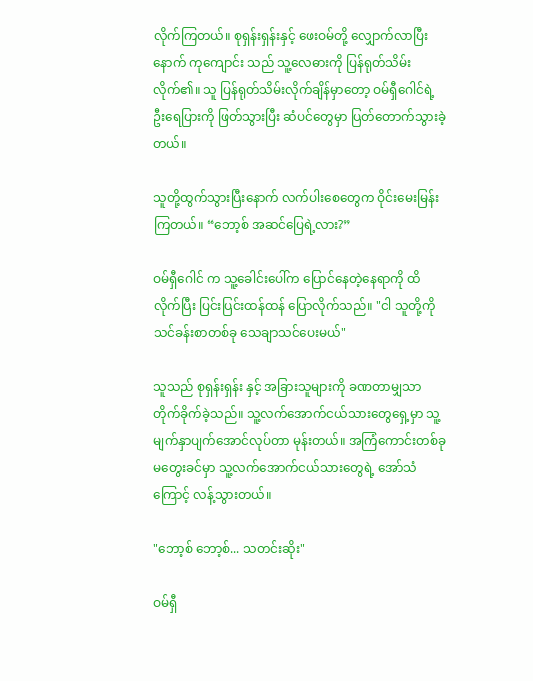လိုက်ကြတယ်။ စုရှန်းရှန်းနှင့် ဖေးဝမ်တို့ လျှောက်လာပြီးနောက် ကုကျောင်း သည် သူ့လေဓားကို ပြန်ရုတ်သိမ်းလိုက်၏။ သူ ပြန်ရုတ်သိမ်းလိုက်ချိန်မှာတော့ ဝမ်ရှီဂေါင်ရဲ့ ဦးရေပြားကို ဖြတ်သွားပြီး ဆံပင်တွေမှာ ပြတ်တောက်သွားခဲ့တယ်။

သူတို့ထွက်သွားပြီးနောက် လက်ပါးစေတွေက ဝိုင်းမေးမြန်းကြတယ်။ “ဘော့စ် အဆင်ပြေရဲ့လား?”

ဝမ်ရှီဂေါင် က သူ့ခေါင်းပေါ်က ပြောင်နေတဲ့နေရာကို ထိလိုက်ပြီး ပြင်းပြင်းထန်ထန် ပြောလိုက်သည်။ "ငါ သူတို့ကို သင်ခန်းစာတစ်ခု သေချာသင်ပေးမယ်"

သူသည် စုရှန်းရှန်း နှင့် အခြားသူများကို ခဏတာမျှသာ တိုက်ခိုက်ခဲ့သည်။ သူ့လက်အောက်ငယ်သားတွေရှေ့မှာ သူ့မျက်နှာပျက်အောင်လုပ်တာ မုန်းတယ်။ အကြံကောင်းတစ်ခု မတွေးခင်မှာ သူ့လက်အောက်ငယ်သားတွေရဲ့ အော်သံကြောင့် လန့်သွားတယ်။

"ဘော့စ် ဘော့စ်... သတင်းဆိုး"

ဝမ်ရှီ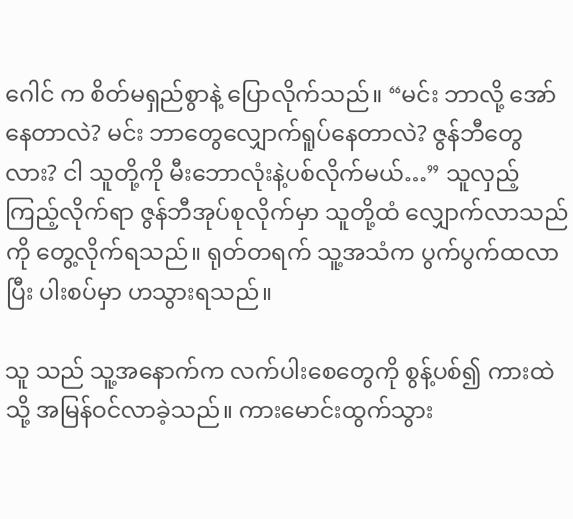ဂေါင် က စိတ်မရှည်စွာနဲ့ ပြောလိုက်သည်။ “မင်း ဘာလို့ အော်နေတာလဲ? မင်း ဘာတွေလျှောက်ရူပ်နေတာလဲ? ဇွန်ဘီတွေလား? ငါ သူတို့ကို မီးဘောလုံးနဲ့ပစ်လိုက်မယ်…” သူလှည့်ကြည့်လိုက်ရာ ဇွန်ဘီအုပ်စုလိုက်မှာ သူတို့ထံ လျှောက်လာသည်ကို တွေ့လိုက်ရသည်။ ရုတ်တရက် သူ့အသံက ပွက်ပွက်ထလာပြီး ပါးစပ်မှာ ဟသွားရသည်။

သူ သည် သူ့အနောက်က လက်ပါးစေတွေကို စွန့်ပစ်၍ ကားထဲသို့ အမြန်ဝင်လာခဲ့သည်။ ကားမောင်းထွက်သွား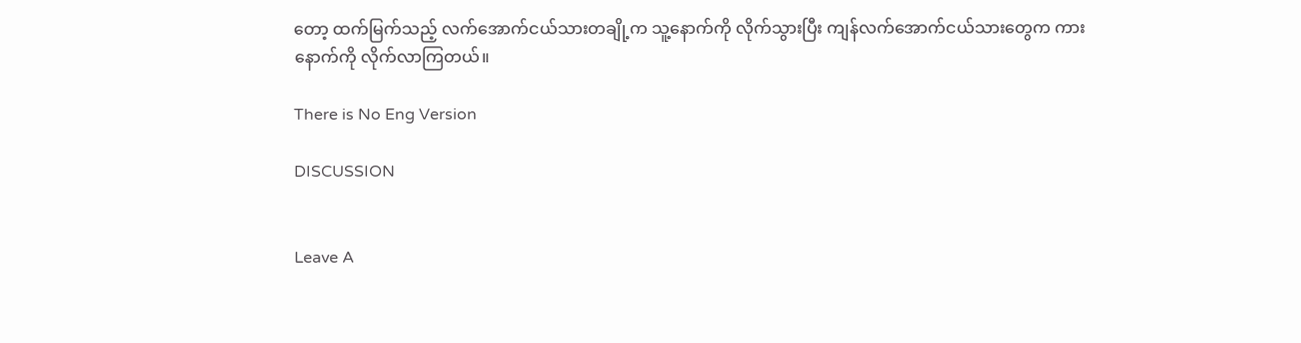တော့ ထက်မြက်သည့် လက်အောက်ငယ်သားတချို့က သူ့နောက်ကို လိုက်သွားပြီး ကျန်လက်အောက်ငယ်သားတွေက ကားနောက်ကို လိုက်လာကြတယ်။

There is No Eng Version

DISCUSSION


Leave A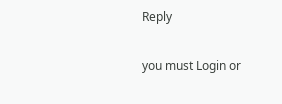Reply

you must Login or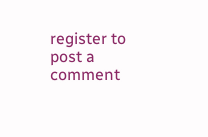register to post a comment